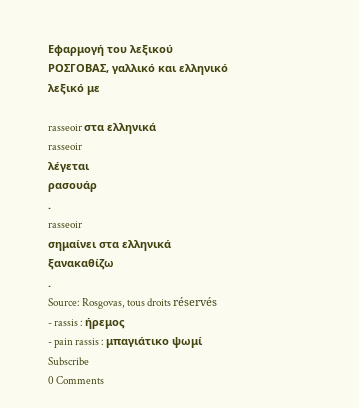Εφαρμογή του λεξικού ΡΟΣΓΟΒΑΣ, γαλλικό και ελληνικό λεξικό με

rasseoir στα ελληνικά
rasseoir
λέγεται
ρασουάρ
.
rasseoir
σημαίνει στα ελληνικά
ξανακαθίζω
.
Source: Rosgovas, tous droits réservés
- rassis : ήρεμος
- pain rassis : μπαγιάτικο ψωμί
Subscribe
0 Comments